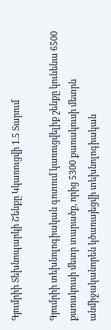Գյումրիի Տեխնոպարկի Շենքը Կկառուցվի 1.5 Տարում

Գյումրիի տեխնոլոգիական գոտում կառուցվելիք շենքը կունենա 6500 քառակուսի մետր տարածք, որից 5300 քառակուսի մետրն անմիջականորեն կծառայեցվի տեխնոլոգիական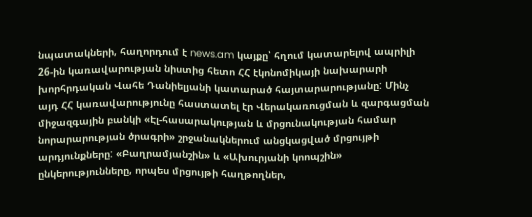նպատակների, հաղորդում է news.am կայքը՝ հղում կատարելով ապրիլի 26-ին կառավարության նիստից հետո ՀՀ էկոնոմիկայի նախարարի խորհրդական Վահե Դանիելյանի կատարած հայտարարությանը: Մինչ այդ ՀՀ կառավարությունը հաստատել էր Վերակառուցման և զարգացման միջազգային բանկի «Էլ-հասարակության և մրցունակության համար նորարարության ծրագրի» շրջանակներում անցկացված մրցույթի արդյունքները: «Բաղրամյանշին» և «Ախուրյանի կոոպշին» ընկերությունները, որպես մրցույթի հաղթողներ,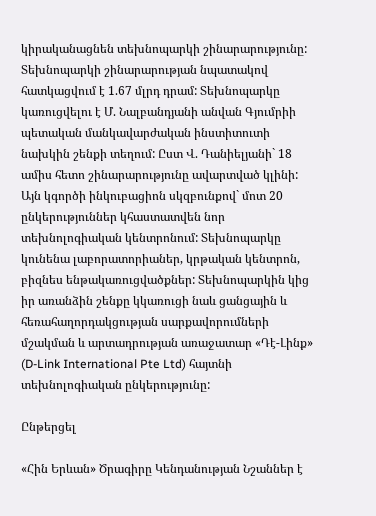կիրականացնեն տեխնոպարկի շինարարությունը: Տեխնոպարկի շինարարության նպատակով հատկացվում է 1.67 մլրդ դրամ: Տեխնոպարկը կառուցվելու է Մ. Նալբանդյանի անվան Գյումրիի պետական մանկավարժական ինստիտուտի նախկին շենքի տեղում: Ըստ Վ. Դանիելյանի` 18 ամիս հետո շինարարությունը ավարտված կլինի: Այն կգործի ինկուբացիոն սկզբունքով` մոտ 20 ընկերություններ կհաստատվեն նոր տեխնոլոգիական կենտրոնում: Տեխնոպարկը կունենա լաբորատորիաներ, կրթական կենտրոն, բիզնես ենթակառուցվածքներ: Տեխնոպարկին կից իր առանձին շենքը կկառուցի նաև ցանցային և հեռահաղորդակցության սարքավորումների մշակման և արտադրության առաջատար «Դէ-Լինք» (D-Link International Pte Ltd) հայտնի տեխնոլոգիական ընկերությունը:

Ընթերցել

«Հին Երևան» Ծրագիրը Կենդանության Նշաններ է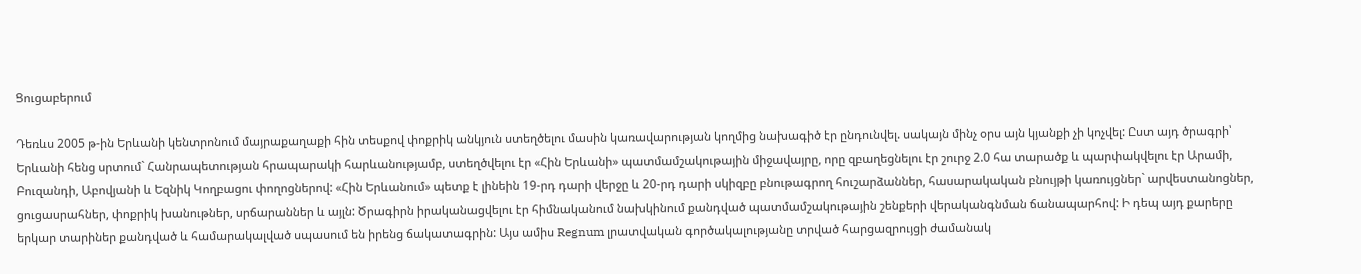Ցուցաբերում

Դեռևս 2005 թ-ին Երևանի կենտրոնում մայրաքաղաքի հին տեսքով փոքրիկ անկյուն ստեղծելու մասին կառավարության կողմից նախագիծ էր ընդունվել. սակայն մինչ օրս այն կյանքի չի կոչվել: Ըստ այդ ծրագրի՝ Երևանի հենց սրտում` Հանրապետության հրապարակի հարևանությամբ, ստեղծվելու էր «Հին Երևանի» պատմամշակութային միջավայրը, որը զբաղեցնելու էր շուրջ 2.0 հա տարածք և պարփակվելու էր Արամի, Բուզանդի, Աբովյանի և Եզնիկ Կողբացու փողոցներով: «Հին Երևանում» պետք է լինեին 19-րդ դարի վերջը և 20-րդ դարի սկիզբը բնութագրող հուշարձաններ, հասարակական բնույթի կառույցներ` արվեստանոցներ, ցուցասրահներ, փոքրիկ խանութներ, սրճարաններ և այլն: Ծրագիրն իրականացվելու էր հիմնականում նախկինում քանդված պատմամշակութային շենքերի վերականգնման ճանապարհով: Ի դեպ այդ քարերը երկար տարիներ քանդված և համարակալված սպասում են իրենց ճակատագրին: Այս ամիս Regnum լրատվական գործակալությանը տրված հարցազրույցի ժամանակ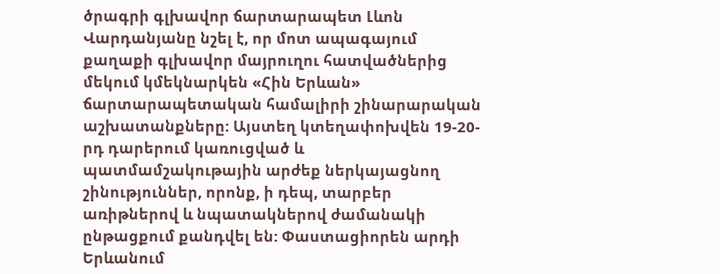ծրագրի գլխավոր ճարտարապետ Լևոն Վարդանյանը նշել է, որ մոտ ապագայում քաղաքի գլխավոր մայրուղու հատվածներից մեկում կմեկնարկեն «Հին Երևան» ճարտարապետական համալիրի շինարարական աշխատանքները: Այստեղ կտեղափոխվեն 19-20-րդ դարերում կառուցված և պատմամշակութային արժեք ներկայացնող շինություններ, որոնք, ի դեպ, տարբեր առիթներով և նպատակներով ժամանակի ընթացքում քանդվել են: Փաստացիորեն արդի Երևանում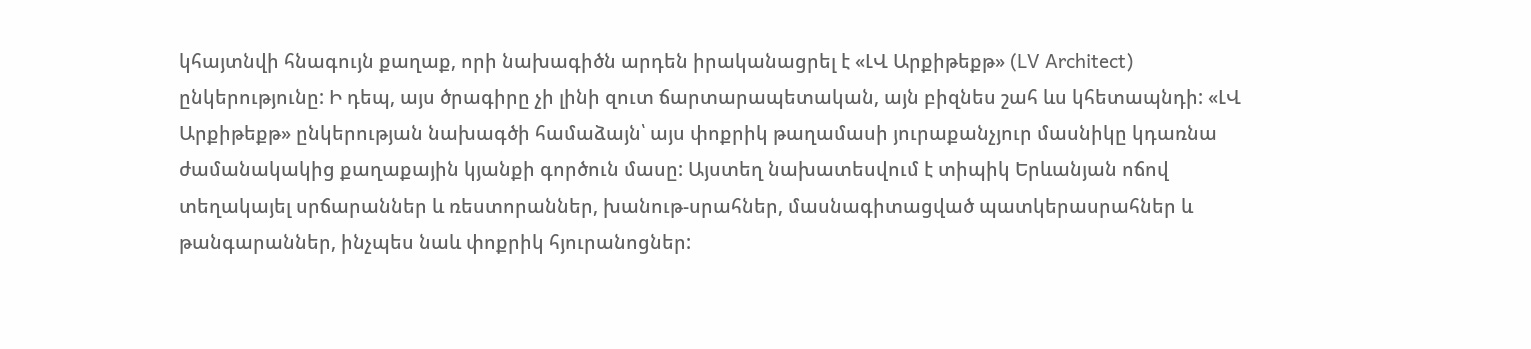կհայտնվի հնագույն քաղաք, որի նախագիծն արդեն իրականացրել է «ԼՎ Արքիթեքթ» (LV Architect) ընկերությունը: Ի դեպ, այս ծրագիրը չի լինի զուտ ճարտարապետական, այն բիզնես շահ ևս կհետապնդի: «ԼՎ Արքիթեքթ» ընկերության նախագծի համաձայն՝ այս փոքրիկ թաղամասի յուրաքանչյուր մասնիկը կդառնա ժամանակակից քաղաքային կյանքի գործուն մասը: Այստեղ նախատեսվում է տիպիկ Երևանյան ոճով տեղակայել սրճարաններ և ռեստորաններ, խանութ-սրահներ, մասնագիտացված պատկերասրահներ և թանգարաններ, ինչպես նաև փոքրիկ հյուրանոցներ: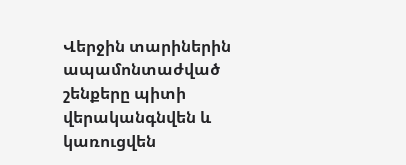Վերջին տարիներին ապամոնտաժված շենքերը պիտի վերականգնվեն և կառուցվեն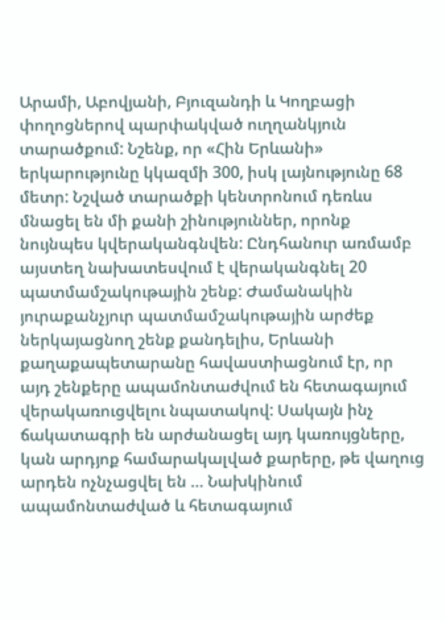Արամի, Աբովյանի, Բյուզանդի և Կողբացի փողոցներով պարփակված ուղղանկյուն տարածքում: Նշենք, որ «Հին Երևանի» երկարությունը կկազմի 300, իսկ լայնությունը 68 մետր: Նշված տարածքի կենտրոնում դեռևս մնացել են մի քանի շինություններ, որոնք նույնպես կվերականգնվեն: Ընդհանուր առմամբ այստեղ նախատեսվում է վերականգնել 20 պատմամշակութային շենք: Ժամանակին յուրաքանչյուր պատմամշակութային արժեք ներկայացնող շենք քանդելիս, Երևանի քաղաքապետարանը հավաստիացնում էր, որ այդ շենքերը ապամոնտաժվում են հետագայում վերակառուցվելու նպատակով: Սակայն ինչ ճակատագրի են արժանացել այդ կառույցները, կան արդյոք համարակալված քարերը, թե վաղուց արդեն ոչնչացվել են … Նախկինում ապամոնտաժված և հետագայում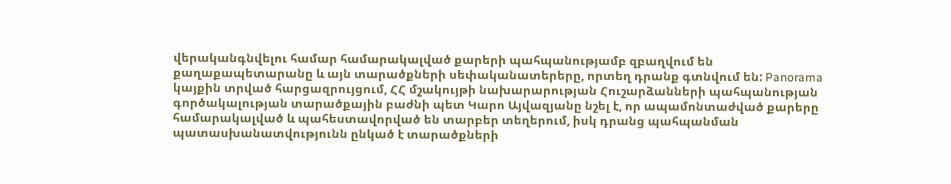վերականգնվելու համար համարակալված քարերի պահպանությամբ զբաղվում են քաղաքապետարանը և այն տարածքների սեփականատերերը, որտեղ դրանք գտնվում են: Panorama կայքին տրված հարցազրույցում, ՀՀ մշակույթի նախարարության Հուշարձանների պահպանության գործակալության տարածքային բաժնի պետ Կարո Այվազյանը նշել է, որ ապամոնտաժված քարերը համարակալված և պահեստավորված են տարբեր տեղերում, իսկ դրանց պահպանման պատասխանատվությունն ընկած է տարածքների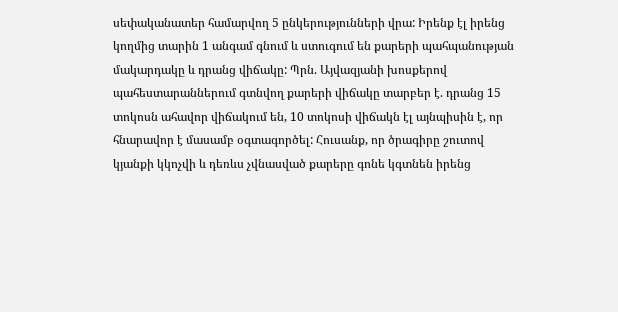սեփականատեր համարվող 5 ընկերությունների վրա: Իրենք էլ իրենց կողմից տարին 1 անգամ գնում և ստուգում են քարերի պահպանության մակարդակը և դրանց վիճակը: Պրն. Այվազյանի խոսքերով պահեստարաններում գտնվող քարերի վիճակը տարբեր է. դրանց 15 տոկոսն ահավոր վիճակում են, 10 տոկոսի վիճակն էլ այնպիսին է, որ հնարավոր է մասամբ օգտագործել: Հուսանք, որ ծրագիրը շուտով կյանքի կկոչվի և դեռևս չվնասված քարերը գոնե կգտնեն իրենց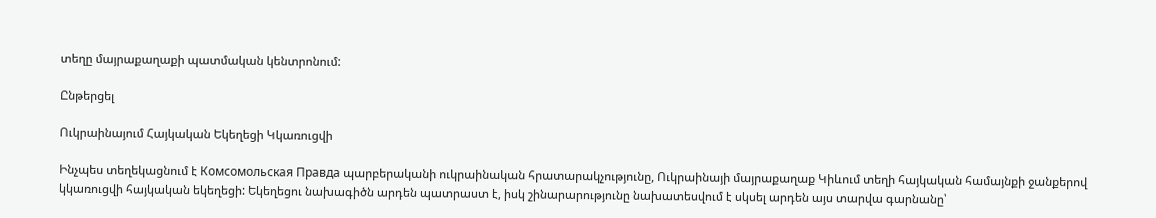տեղը մայրաքաղաքի պատմական կենտրոնում:

Ընթերցել

Ուկրաինայում Հայկական Եկեղեցի Կկառուցվի

Ինչպես տեղեկացնում է Комсомольская Правда պարբերականի ուկրաինական հրատարակչությունը, Ուկրաինայի մայրաքաղաք Կիևում տեղի հայկական համայնքի ջանքերով կկառուցվի հայկական եկեղեցի: Եկեղեցու նախագիծն արդեն պատրաստ է, իսկ շինարարությունը նախատեսվում է սկսել արդեն այս տարվա գարնանը՝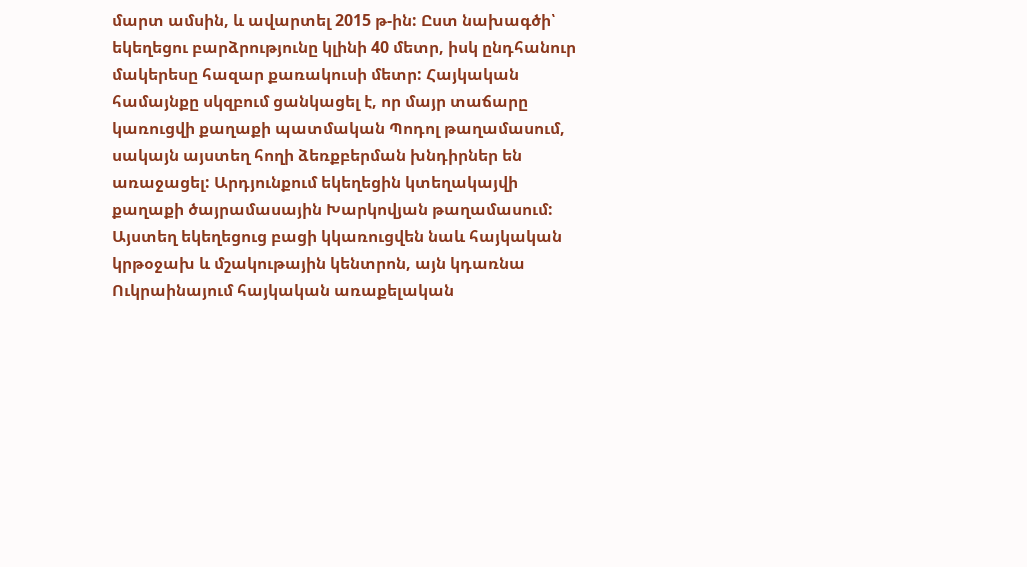մարտ ամսին, և ավարտել 2015 թ-ին: Ըստ նախագծի՝ եկեղեցու բարձրությունը կլինի 40 մետր, իսկ ընդհանուր մակերեսը հազար քառակուսի մետր: Հայկական համայնքը սկզբում ցանկացել է, որ մայր տաճարը կառուցվի քաղաքի պատմական Պոդոլ թաղամասում, սակայն այստեղ հողի ձեռքբերման խնդիրներ են առաջացել: Արդյունքում եկեղեցին կտեղակայվի քաղաքի ծայրամասային Խարկովյան թաղամասում: Այստեղ եկեղեցուց բացի կկառուցվեն նաև հայկական կրթօջախ և մշակութային կենտրոն, այն կդառնա Ուկրաինայում հայկական առաքելական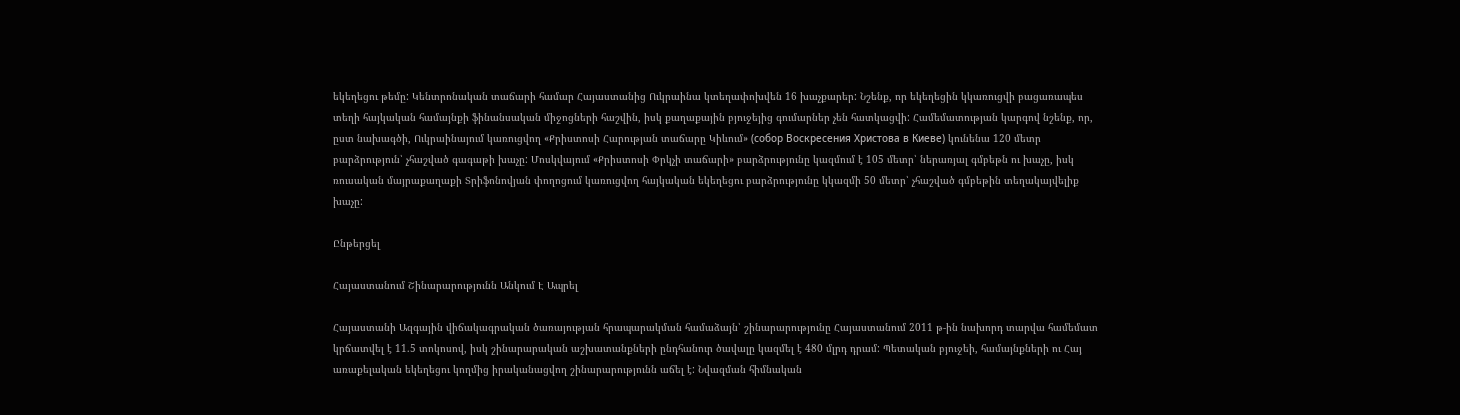եկեղեցու թեմը: Կենտրոնական տաճարի համար Հայաստանից Ուկրաինա կտեղափոխվեն 16 խաչքարեր: Նշենք, որ եկեղեցին կկառուցվի բացառապես տեղի հայկական համայնքի ֆինանսական միջոցների հաշվին, իսկ քաղաքային բյուջեյից գումարներ չեն հատկացվի: Համեմատության կարգով նշենք, որ, ըստ նախագծի, Ուկրաինայում կառուցվող «Քրիստոսի Հարության տաճարը Կիևում» (собор Воскресения Христова в Киеве) կունենա 120 մետր բարձրություն՝ չհաշված գագաթի խաչը: Մոսկվայում «Քրիստոսի Փրկչի տաճարի» բարձրությունը կազմում է 105 մետր՝ ներառյալ գմբեթն ու խաչը, իսկ ռուսական մայրաքաղաքի Տրիֆոնովյան փողոցում կառուցվող հայկական եկեղեցու բարձրությունը կկազմի 50 մետր՝ չհաշված գմբեթին տեղակայվելիք խաչը:

Ընթերցել

Հայաստանում Շինարարությունն Անկում Է Ապրել

Հայաստանի Ազգային վիճակագրական ծառայության հրապարակման համաձայն՝ շինարարությունը Հայաստանում 2011 թ-ին նախորդ տարվա համեմատ կրճատվել է 11.5 տոկոսով, իսկ շինարարական աշխատանքների ընդհանուր ծավալը կազմել է 480 մլրդ դրամ: Պետական բյուջեի, համայնքների ու Հայ առաքելական եկեղեցու կողմից իրականացվող շինարարությունն աճել է: Նվազման հիմնական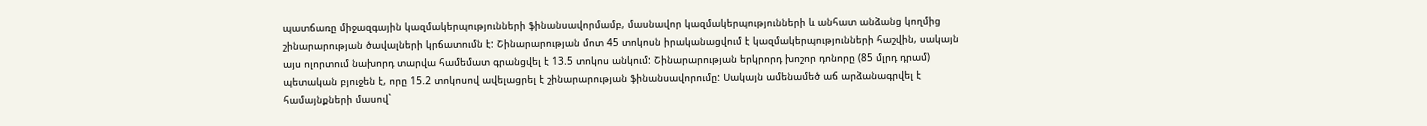պատճառը միջազգային կազմակերպությունների ֆինանսավորմամբ, մասնավոր կազմակերպությունների և անհատ անձանց կողմից շինարարության ծավալների կրճատումն է: Շինարարության մոտ 45 տոկոսն իրականացվում է կազմակերպությունների հաշվին, սակայն այս ոլորտում նախորդ տարվա համեմատ գրանցվել է 13.5 տոկոս անկում: Շինարարության երկրորդ խոշոր դոնորը (85 մլրդ դրամ) պետական բյուջեն է, որը 15.2 տոկոսով ավելացրել է շինարարության ֆինանսավորումը: Սակայն ամենամեծ աճ արձանագրվել է համայնքների մասով`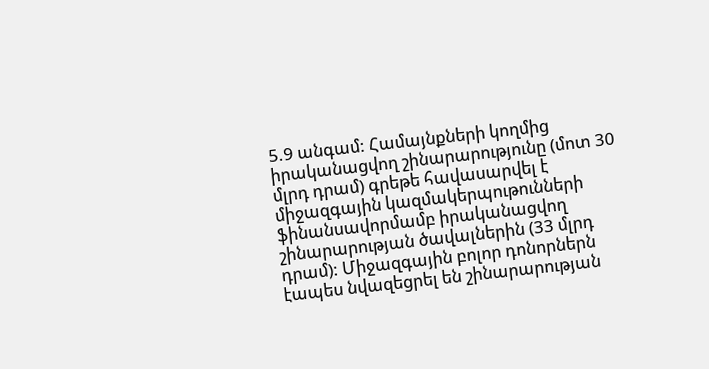5.9 անգամ: Համայնքների կողմից իրականացվող շինարարությունը (մոտ 30 մլրդ դրամ) գրեթե հավասարվել է միջազգային կազմակերպութունների ֆինանսավորմամբ իրականացվող շինարարության ծավալներին (33 մլրդ դրամ): Միջազգային բոլոր դոնորներն էապես նվազեցրել են շինարարության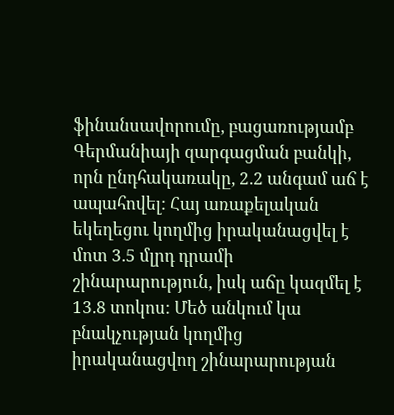ֆինանսավորումը, բացառությամբ Գերմանիայի զարգացման բանկի, որն ընդհակառակը, 2.2 անգամ աճ է ապահովել: Հայ առաքելական եկեղեցու կողմից իրականացվել է մոտ 3.5 մլրդ դրամի շինարարություն, իսկ աճը կազմել է 13.8 տոկոս: Մեծ անկում կա բնակչության կողմից իրականացվող շինարարության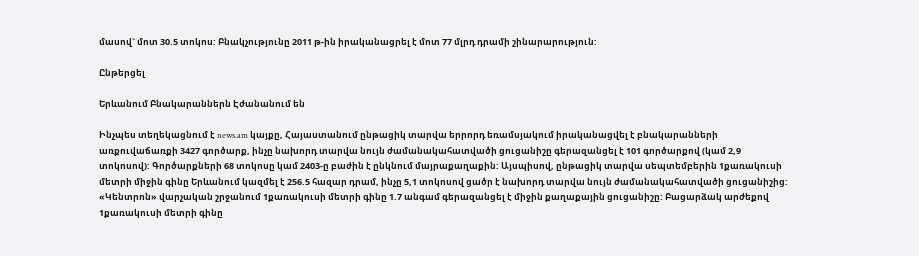մասով` մոտ 30.5 տոկոս: Բնակչությունը 2011 թ-ին իրականացրել է մոտ 77 մլրդ դրամի շինարարություն:

Ընթերցել

Երևանում Բնակարաններն Էժանանում են

Ինչպես տեղեկացնում է news.am կայքը, Հայաստանում ընթացիկ տարվա երրորդ եռամսյակում իրականացվել է բնակարանների առքուվաճառքի 3427 գործարք, ինչը նախորդ տարվա նույն ժամանակահատվածի ցուցանիշը գերազանցել է 101 գործարքով (կամ 2,9 տոկոսով): Գործարքների 68 տոկոսը կամ 2403-ը բաժին է ընկնում մայրաքաղաքին: Այսպիսով, ընթացիկ տարվա սեպտեմբերին 1քառակուսի մետրի միջին գինը Երևանում կազմել է 256.5 հազար դրամ, ինչը 5,1 տոկոսով ցածր է նախորդ տարվա նույն ժամանակահատվածի ցուցանիշից: «Կենտրոն» վարչական շրջանում 1քառակուսի մետրի գինը 1.7 անգամ գերազանցել է միջին քաղաքային ցուցանիշը: Բացարձակ արժեքով 1քառակուսի մետրի գինը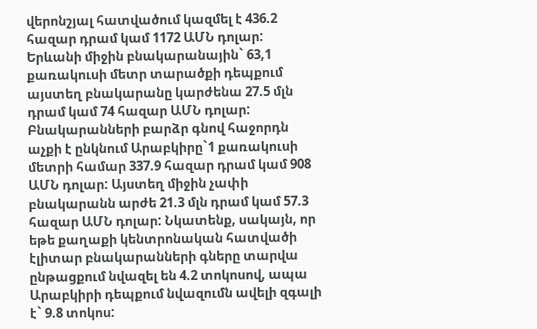վերոնշյալ հատվածում կազմել է 436.2 հազար դրամ կամ 1172 ԱՄՆ դոլար: Երևանի միջին բնակարանային` 63,1 քառակուսի մետր տարածքի դեպքում այստեղ բնակարանը կարժենա 27.5 մլն դրամ կամ 74 հազար ԱՄՆ դոլար: Բնակարանների բարձր գնով հաջորդն աչքի է ընկնում Արաբկիրը`1 քառակուսի մետրի համար 337.9 հազար դրամ կամ 908 ԱՄՆ դոլար: Այստեղ միջին չափի բնակարանն արժե 21.3 մլն դրամ կամ 57.3 հազար ԱՄՆ դոլար: Նկատենք, սակայն, որ եթե քաղաքի կենտրոնական հատվածի էլիտար բնակարանների գները տարվա ընթացքում նվազել են 4.2 տոկոսով, ապա Արաբկիրի դեպքում նվազումն ավելի զգալի է` 9.8 տոկոս: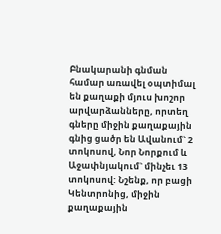Բնակարանի գնման համար առավել օպտիմալ են քաղաքի մյուս խոշոր արվարձանները, որտեղ գները միջին քաղաքային գնից ցածր են Ավանում` 2 տոկոսով, Նոր Նորքում և Աջափնյակում` մինչեւ 13 տոկոսով: Նշենք, որ բացի Կենտրոնից, միջին քաղաքային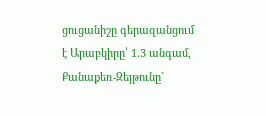ցուցանիշը գերազանցում է Արաբկիրը՝ 1.3 անգամ, Քանաքեռ-Զեյթունը`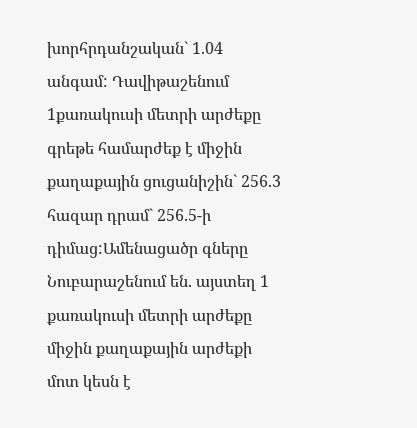խորհրդանշական` 1.04 անգամ: Դավիթաշենում 1քառակուսի մետրի արժեքը գրեթե համարժեք է միջին քաղաքային ցուցանիշին` 256.3 հազար դրամ` 256.5-ի դիմաց:Ամենացածր գները Նուբարաշենում են. այստեղ 1 քառակուսի մետրի արժեքը միջին քաղաքային արժեքի մոտ կեսն է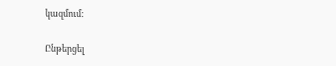կազմում:

Ընթերցել